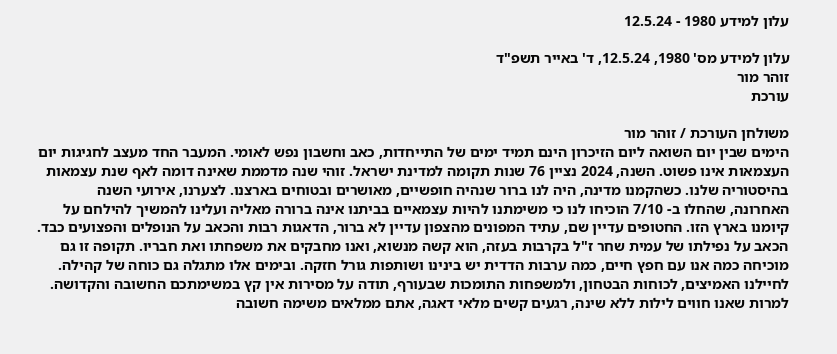עלון למידע 1980 - 12.5.24

עלון למידע מס' 1980, 12.5.24, ד' באייר תשפ"ד
זוהר מור
עורכת

משולחן העורכת / זוהר מור
הימים שבין יום השואה ליום הזיכרון הינם תמיד ימים של התייחדות, כאב וחשבון נפש לאומי. המעבר החד מעצב לחגיגות יום העצמאות אינו פשוט. השנה, 2024 נציין 76 שנות תקומה למדינת ישראל. זוהי שנה מדממת שאינה דומה לאף שנת עצמאות בהיסטוריה שלנו. כשהקמנו מדינה, היה לנו ברור שנהיה חופשיים, מאושרים ובטוחים בארצנו. לצערנו, אירועי השנה האחרונה, שהחלו ב- 7/10 הוכיחו לנו כי משימתנו להיות עצמאיים בביתנו אינה ברורה מאליה ועלינו להמשיך להילחם על קיומנו בארץ הזו. החטופים עדיין שם, עתיד המפונים מהצפון עדיין לא ברור, הדאגות רבות והכאב על הנופלים והפצועים כבד. הכאב על נפילתו של עמית שחר ז"ל בקרבות בעזה, הוא קשה מנשוא, ואנו מחבקים את משפחתו ואת חבריו. תקופה זו גם מוכיחה כמה אנו עם חפץ חיים, כמה ערבות הדדית יש בינינו ושותפות גורל חזקה. ובימים אלו מתגלה גם כוחה של קהילה.
לחיילנו האמיצים, לכוחות הבטחון, ולמשפחות התומכות שבעורף, תודה על מסירות אין קץ במשימתכם החשובה והקדושה. למרות שאנו חווים לילות ללא שינה, רגעים קשים מלאי דאגה, אתם ממלאים משימה חשובה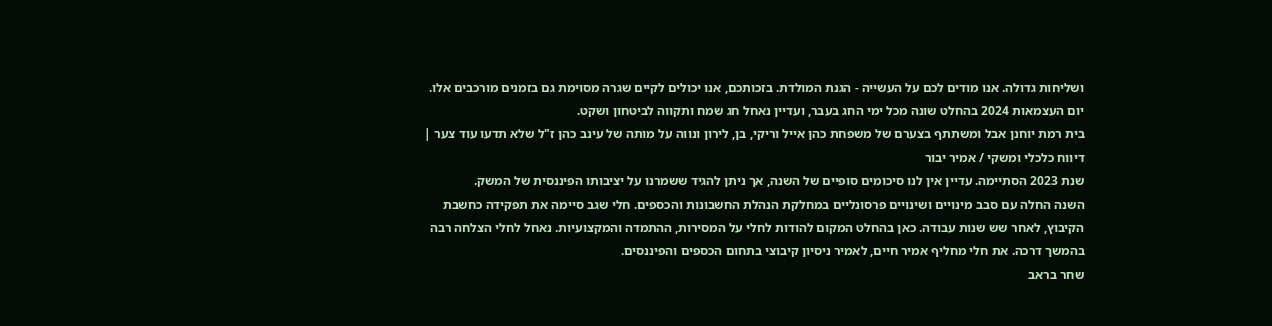ושליחות גדולה. אנו מודים לכם על העשייה - הגנת המולדת. בזכותכם, אנו יכולים לקיים שגרה מסוימת גם בזמנים מורכבים אלו.
יום העצמאות 2024 בהחלט שונה מכל ימי החג בעבר, ועדיין נאחל חג שמח ותקווה לביטחון ושקט.
בית רמת יוחנן אבל ומשתתף בצערם של משפחת כהן אייל וריקי, בן, לירון ונווה על מותה של עינב כהן ז"ל שלא תדעו עוד צער |
דיווח כלכלי ומשקי / אמיר יבור
שנת 2023 הסתיימה. עדיין אין לנו סיכומים סופיים של השנה, אך ניתן להגיד ששמרנו על יציבותו הפיננסית של המשק.
השנה החלה עם סבב מינויים ושינויים פרסונליים במחלקת הנהלת החשבונות והכספים. חלי שגב סיימה את תפקידה כחשבת הקיבוץ, לאחר שש שנות עבודה. כאן בהחלט המקום להודות לחלי על המסירות, ההתמדה והמקצועיות. נאחל לחלי הצלחה רבה בהמשך דרכה. את חלי מחליף אמיר חיים, לאמיר ניסיון קיבוצי בתחום הכספים והפיננסים.
שחר בראב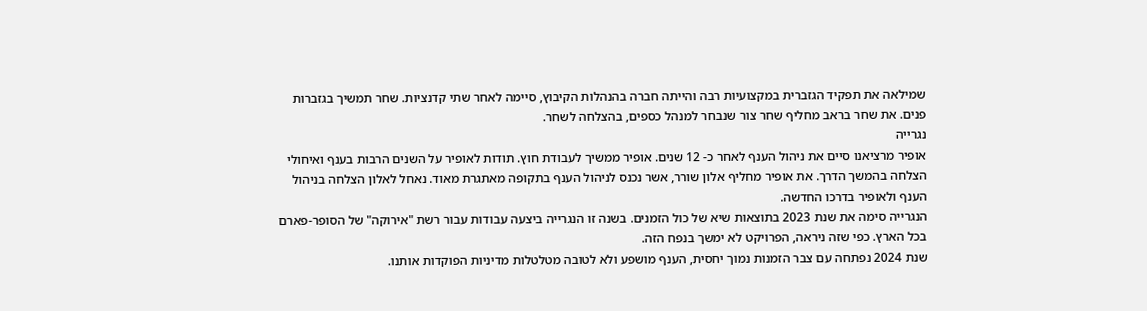שמילאה את תפקיד הגזברית במקצועיות רבה והייתה חברה בהנהלות הקיבוץ, סיימה לאחר שתי קדנציות. שחר תמשיך בגזברות פנים. את שחר בראב מחליף שחר צור שנבחר למנהל כספים, בהצלחה לשחר.
נגרייה
אופיר מרציאנו סיים את ניהול הענף לאחר כ- 12 שנים. אופיר ממשיך לעבודת חוץ. תודות לאופיר על השנים הרבות בענף ואיחולי הצלחה בהמשך הדרך. את אופיר מחליף אלון שורר, אשר נכנס לניהול הענף בתקופה מאתגרת מאוד. נאחל לאלון הצלחה בניהול הענף ולאופיר בדרכו החדשה.
הנגרייה סימה את שנת 2023 בתוצאות שיא של כול הזמנים. בשנה זו הנגרייה ביצעה עבודות עבור רשת "אירוקה" של הסופר-פארם בכל הארץ. כפי שזה ניראה, הפרויקט לא ימשך בנפח הזה.
שנת 2024 נפתחה עם צבר הזמנות נמוך יחסית, הענף מושפע ולא לטובה מטלטלות מדיניות הפוקדות אותנו.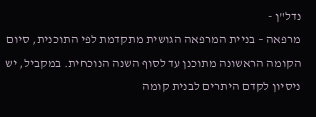נדל"ן -
מרפאה – בניית המרפאה הגושית מתקדמת לפי התוכנית, סיום הקומה הראשונה מתוכנן עד לסוף השנה הנוכחית. במקביל, יש ניסיון לקדם היתרים לבנית קומה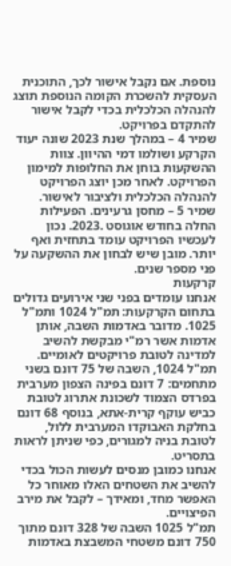נוספת. אם נקבל אישור לכך, התוכנית העסקית להשכרת הקומה הנוספת תוצג להנהלה הכלכלית בכדי לקבל אישור להתקדם בפרויקט.
שמיר 4 – במהלך שנת 2023 שונה יעוד הקרקע ושולמו דמי ההיוון. צוות ההשקעות בוחן את החלופות למימון הפרויקט. לאחר מכן יוצג הפרויקט להנהלה הכלכלית ולציבור לאישור.
שמיר 5 – מחסן גרעינים. הפעילות החלה בחודש אוגוסט .2023. נכון לעכשיו הפרויקט עומד בתחזית ואף יותר. מובן שיש לבחון את ההשקעה על פני מספר שנים.
קרקעות
אנחנו עומדים בפני שני אירועים גדולים בתחום הקרקעות: תמ"ל 1024 ותמ"ל 1025. מדובר באדמות השבה, אותן אדמות אשר רמ"י מבקשת להשיב למדינה לטובת פרויקטים לאומיים.
תמ"ל 1024, השבה של 75 דונם בשני מתחמים: 7 דונם בפינה הצפון מערבית בפרדס הצמוד לשכונת אתרוג לטובת כביש עוקף קרית-אתא, בנוסף 68 דונם בחלקת האבוקדו המערבית ללול, לטובת בניה למגורים, כפי שניתן לראות בתסריט.
אנחנו כמובן מנסים לעשות הכול בכדי להשיב את השטחים האלו מאוחר כל האפשר מחד, ומאידך – לקבל את מירב הפיצויים.
תמ"ל 1025 השבה של 328 דונם מתוך 750 דונם משטחי המשבצת באדמות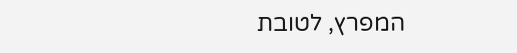המפרץ, לטובת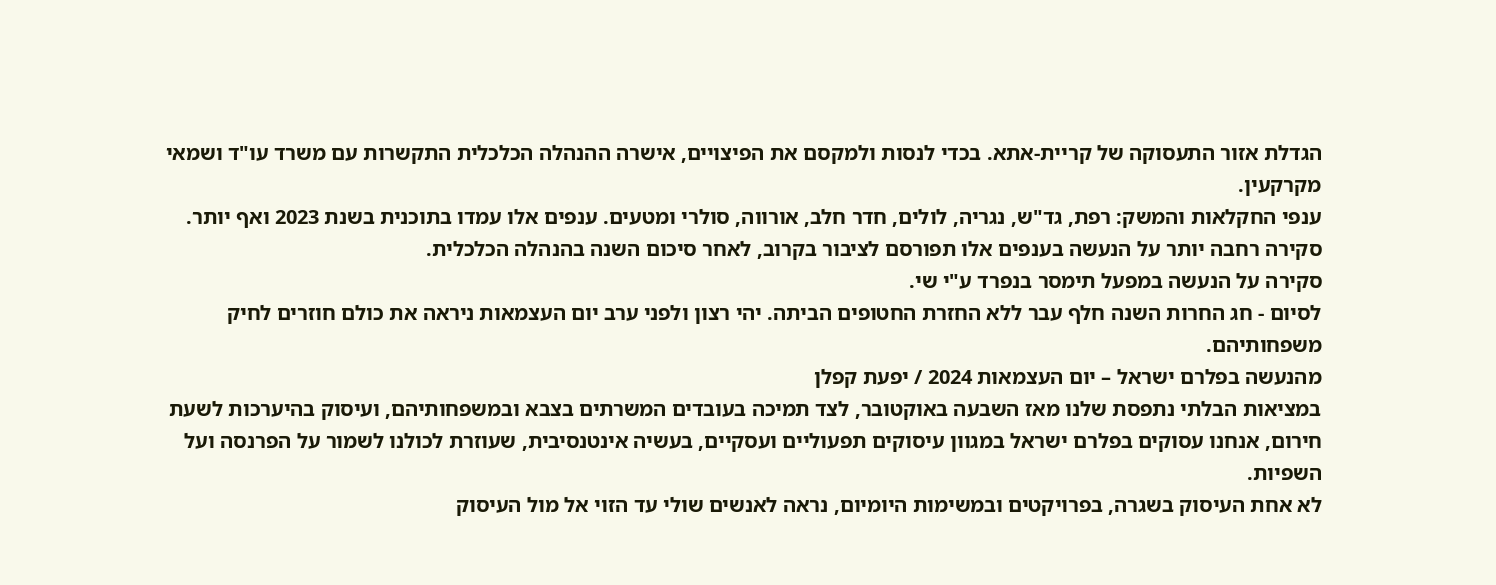הגדלת אזור התעסוקה של קריית-אתא. בכדי לנסות ולמקסם את הפיצויים, אישרה ההנהלה הכלכלית התקשרות עם משרד עו"ד ושמאי מקרקעין.
ענפי החקלאות והמשק: רפת, גד"ש, נגריה, לולים, חדר חלב, אורווה, סולרי ומטעים. ענפים אלו עמדו בתוכנית בשנת 2023 ואף יותר. סקירה רחבה יותר על הנעשה בענפים אלו תפורסם לציבור בקרוב, לאחר סיכום השנה בהנהלה הכלכלית.
סקירה על הנעשה במפעל תימסר בנפרד ע"י שי.
לסיום - חג החרות השנה חלף עבר ללא החזרת החטופים הביתה. יהי רצון ולפני ערב יום העצמאות ניראה את כולם חוזרים לחיק משפחותיהם.
מהנעשה בפלרם ישראל – יום העצמאות 2024 / יפעת קפלן
במציאות הבלתי נתפסת שלנו מאז השבעה באוקטובר, לצד תמיכה בעובדים המשרתים בצבא ובמשפחותיהם, ועיסוק בהיערכות לשעת חירום, אנחנו עסוקים בפלרם ישראל במגוון עיסוקים תפעוליים ועסקיים, בעשיה אינטנסיבית, שעוזרת לכולנו לשמור על הפרנסה ועל השפיות.
לא אחת העיסוק בשגרה, בפרויקטים ובמשימות היומיום, נראה לאנשים שולי עד הזוי אל מול העיסוק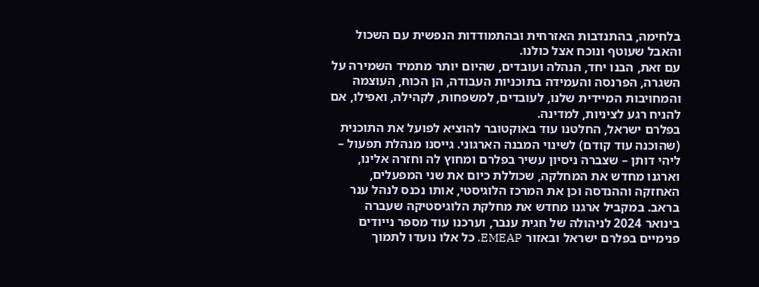בלחימה, בהתנדבות האזרחית ובהתמודדות הנפשית עם השכול והאבל שעוטף ונוכח אצל כולנו.
עם זאת, הבנו יחד, הנהלה ועובדים, שהיום יותר מתמיד השמירה על השגרה, הפרנסה והעמידה בתוכניות העבודה, הן הכוח, העוצמה והמחויבות המיידית שלנו, לעובדים, למשפחות, לקהילה, ואפילו, אם להניח רגע לציניות, למדינה.
בפלרם ישראל, החלטנו עוד באוקטובר להוציא לפועל את התוכנית (שהוכנה עוד קודם) לשינוי המבנה הארגוני. גייסנו מנהלת תפעול – ליהי דותן – שצברה ניסיון עשיר בפלרם ומחוץ לה וחזרה אלינו, וארגנו מחדש את המחלקה, שכוללת כיום את שני המפעלים, האחזקה וההנדסה וכן את המרכז הלוגיסטי, אותו נכנס לנהל ענר בראב. במקביל ארגנו מחדש את מחלקת הלוגיסטיקה שעברה בינואר 2024 לניהולה של חגית ענבר, וערכנו עוד מספר נייודים פנימיים בפלרם ישראל ובאזור EMEAP. כל אלו נועדו לתמוך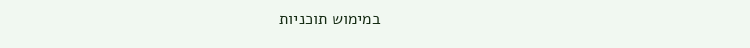במימוש תוכניות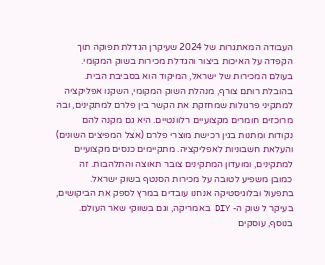העבודה המאתגרות של 2024 שעיקרן הגדלת תפוקה תוך הקפדה על האיכות ביצור והגדלת מכירות בשוק המקומי.
בעולם המכירות של ישראל, המיקוד הוא בסביבת הבית. בהובלת רותם צורף, מנהלת השוק המקומי, השקנו אפליקציה למתקיני פרגולות שמחזקת את הקשר בין פלרם למתקינים, ובה מרוכזים חומרים מקצועיים רלוונטיים. היא גם מקנה להם נקודות ומתנות בגין רכישת מוצרי פלרם (אצל המפיצים השונים) והעלאת חשבוניות לאפליקציה. מתקיימים כנסים מקצועיים למתקינים, ומועדון המתקינים צובר תאוצה והתלהבות. זה כמובן משפיע לטובה על מכירות הסנטף בשוק ישראל.
בתפעול ובלוגיסטיקה אנחנו עובדים במרץ לספק את הביקושים, בעיקר ל שוק ה- DIY באמריקה, וגם בשווקי שאר העולם. בנוסף, עוסקים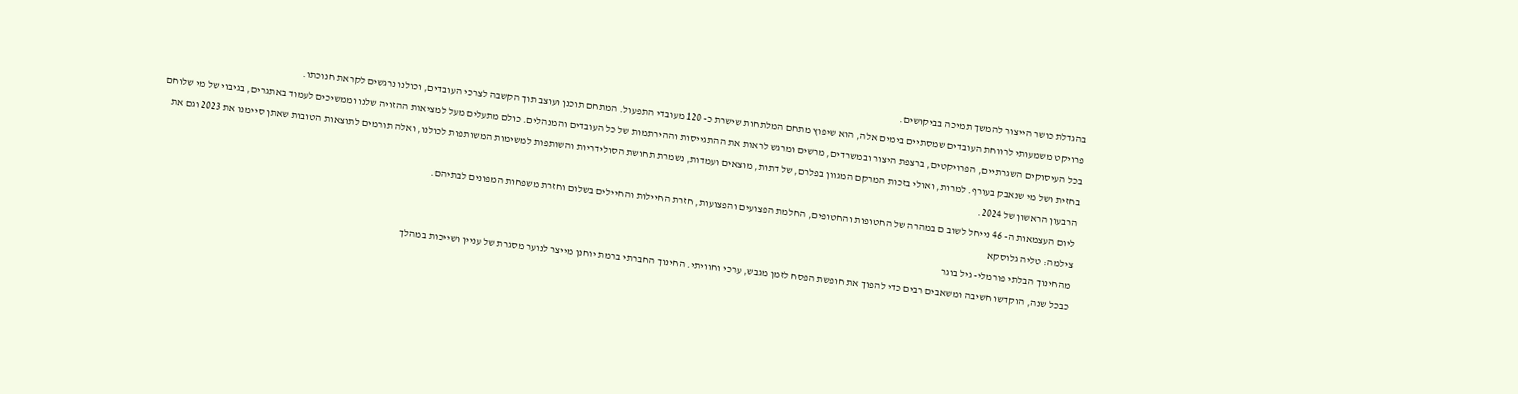בהגדלת כושר הייצור להמשך תמיכה בביקושים.
פרויקט משמעותי לרווחת העובדים שמסתיים בימים אלה, הוא שיפוץ מתחם המלתחות שישרת כ- 120 מעובדי התפעול. המתחם תוכנן ועוצב תוך הקשבה לצרכי העובדים, וכולנו נרגשים לקראת חנוכתו.
בכל העיסוקים השגרתיים, הפרויקטים, ברצפת היצור ובמשרדים, מרשים ומרגש לראות את ההתגייסות וההירתמות של כל העובדים והמנהלים. כולם מתעלים מעל למציאות ההזויה שלנו וממשיכים לעמוד באתגרים, בגיבוי של מי שלוחם בחזית ושל מי שנאבק בעורף. למרות, ואולי בזכות המרקם המגוון בפלרם, של דתות, מוצאים ועמדות, נשמרת תחושת הסולידריות והשותפות למשימות המשותפות לכולנו, ואלה תורמים לתוצאות הטובות שאתן סיימנו את 2023 וגם את הרבעון הראשון של 2024.
ליום העצמאות ה- 46 נייחל לשוב ם במהרה של החטופות והחטופים, החלמת הפצועים והפצועות, חזרת החיילות והחיילים בשלום וחזרת משפחות המפונים לבתיהם.
צילמה: טליה גלוסקא
מהחינוך הבלתי פורמלי- גיל בוגר
כבכל שנה, הוקדשו חשיבה ומשאבים רבים כדי להפוך את חופשת הפסח לזמן מגבש, ערכי וחוויתי. החינוך החברתי ברמת יוחנן מייצר לנוער מסגרת של עניין ושייכות במהלך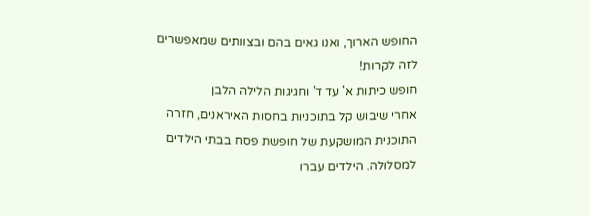החופש הארוך, ואנו גאים בהם ובצוותים שמאפשרים לזה לקרות!
חופש כיתות א' עד ד' וחגיגות הלילה הלבן
אחרי שיבוש קל בתוכניות בחסות האיראנים, חזרה התוכנית המושקעת של חופשת פסח בבתי הילדים למסלולה. הילדים עברו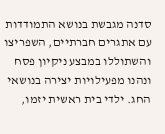סדנה מגבשת בנושא התמודדות עם אתגרים חברתיים, השפריצו והשתוללו במבצע ניקיון פסח ונהנו מפעילויות יצירה בנושאי החג. ילדי בית ראשית יזמו,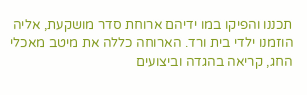תכננו והפיקו במו ידיהם ארוחת סדר מושקעת, אליה הוזמנו ילדי בית ורד. הארוחה כללה את מיטב מאכלי החג, קריאה בהגדה וביצועים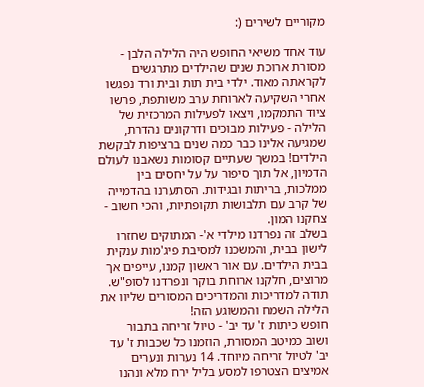מקוריים לשירים (:

עוד אחד משיאי החופש היה הלילה הלבן - מסורת ארוכת שנים שהילדים מתרגשים לקראתה מאוד. ילדי בית תות ובית ורד נפגשו אחרי השקיעה לארוחת ערב משותפת, פרשו ציוד התמקמו, ויצאו לפעילות המרכזית של הלילה - פעילות מבוכים ודרקונים נהדרת, שמגיעה אלינו כבר כמה שנים ברציפות לבקשת הילדים! במשך שעתיים קסומות נשאבנו לעולם הדמיון, אל תוך סיפור על על יחסים בין ממלכות, בריתות ובגידות. הסתערנו בהדמייה של קרב עם תלבושות תקופתיות, והכי חשוב - צחקנו המון.
בשלב זה נפרדנו מילדי א'- המתוקים שחזרו לישון בבית, והמשכנו למסיבת פיג'מות ענקית בבית הילדים. עם אור ראשון קמנו, עייפים אך מרוצים, חלקנו ארוחת בוקר ונפרדנו לסופ"ש. תודה למדריכות והמדריכים המסורים שליוו את הלילה השמח והמשוגע הזה!
חופש כיתות ז' עד יב' - טיול זריחה בתבור
ושוב כמיטב המסורת, הוזמנו כל שכבות ז' עד יב' לטיול זריחה מיוחד. 14 נערות ונערים אמיצים הצטרפו למסע בליל ירח מלא ונהנו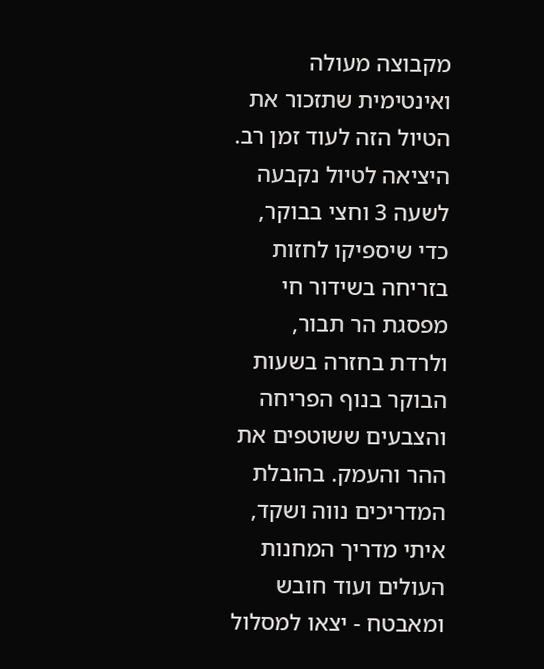מקבוצה מעולה ואינטימית שתזכור את הטיול הזה לעוד זמן רב.
היציאה לטיול נקבעה לשעה 3 וחצי בבוקר, כדי שיספיקו לחזות בזריחה בשידור חי מפסגת הר תבור, ולרדת בחזרה בשעות הבוקר בנוף הפריחה והצבעים ששוטפים את ההר והעמק. בהובלת המדריכים נווה ושקד, איתי מדריך המחנות העולים ועוד חובש ומאבטח - יצאו למסלול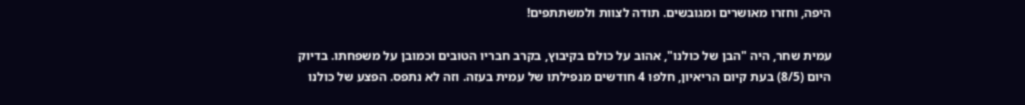היפה, וחזרו מאושרים ומגובשים. תודה לצוות ולמשתתפים!

עמית שחר, היה "הבן של כולנו", אהוב על כולם בקיבוץ, בקרב חבריו הטובים וכמובן על משפחתו. בדיוק היום (8/5) בעת קיום הריאיון, חלפו 4 חודשים מנפילתו של עמית בעזה. וזה לא נתפס. הפצע של כולנו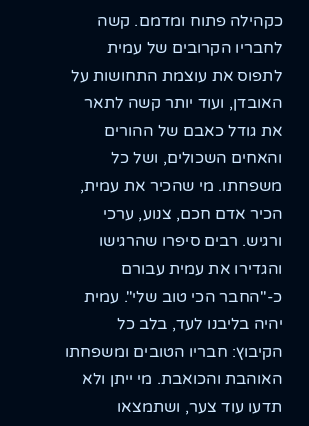כקהילה פתוח ומדמם. קשה לחבריו הקרובים של עמית לתפוס את עוצמת התחושות על האובדן, ועוד יותר קשה לתאר את גודל כאבם של ההורים והאחים השכולים, ושל כל משפחתו. מי שהכיר את עמית, הכיר אדם חכם, צנוע, ערכי ורגיש. רבים סיפרו שהרגישו והגדירו את עמית עבורם כ-"החבר הכי טוב שלי". עמית יהיה בליבנו לעד, בלב כל הקיבוץ: חבריו הטובים ומשפחתו האוהבת והכואבת. מי ייתן ולא תדעו עוד צער, ושתמצאו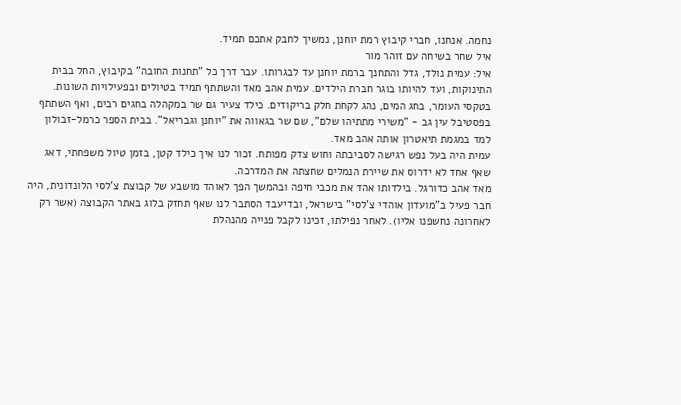נחמה. אנחנו, חברי קיבוץ רמת יוחנן, נמשיך לחבק אתכם תמיד.
איל שחר בשיחה עם זוהר מור
איל: עמית נולד, גדל והתחנך ברמת יוחנן עד לבגרותו. עבר דרך כל "תחנות החובה" בקיבוץ, החל בבית התינוקות, ועד להיותו בוגר חברת הילדים. עמית אהב מאד והשתתף תמיד בטיולים ובפעילויות השונות. בטקסי העומר, בחג המים, נהג לקחת חלק בריקודים. כילד צעיר גם שר במקהלה בחגים רבים, ואף השתתף בפסטיבל עין גב - "משירי מתתיהו שלם", שם שר בגאווה את "יוחנן וגבריאל". בבית הספר כרמל-זבולון למד במגמת תיאטרון אותה אהב מאד.
עמית היה בעל נפש רגישה לסביבתה וחוש צדק מפותח. זכור לנו איך כילד קטן, בזמן טיול משפחתי, דאג שאף אחד לא ידרוס את שיירת הנמלים שחצתה את המדרכה.
מאד אהב כדורגל. בילדותו אהד את מכבי חיפה ובהמשך הפך לאוהד מושבע של קבוצת צ'לסי הלונדונית, היה חבר פעיל ב"מועדון אוהדי צ'לסי" בישראל, ובדיעבד הסתבר לנו שאף תחזק בלוג באתר הקבוצה (אשר רק לאחרונה נחשפנו אליו). לאחר נפילתו, זכינו לקבל פנייה מהנהלת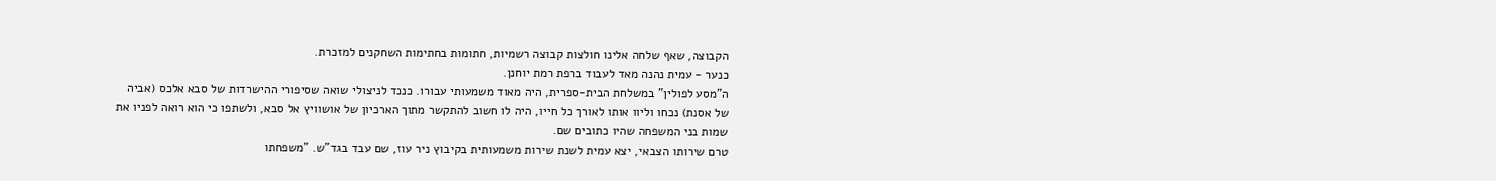הקבוצה, שאף שלחה אלינו חולצות קבוצה רשמיות, חתומות בחתימות השחקנים למזכרת.
כנער - עמית נהנה מאד לעבוד ברפת רמת יוחנן.
ה"מסע לפולין" במשלחת הבית-ספרית, היה מאוד משמעותי עבורו. כנכד לניצולי שואה שסיפורי ההישרדות של סבא אלכס (אביה של אסנת) נכחו וליוו אותו לאורך כל חייו, היה לו חשוב להתקשר מתוך הארכיון של אושוויץ אל סבא, ולשתפו כי הוא רואה לפניו את שמות בני המשפחה שהיו כתובים שם.
טרם שירותו הצבאי, יצא עמית לשנת שירות משמעותית בקיבוץ ניר עוז, שם עבד בגד"ש. "משפחתו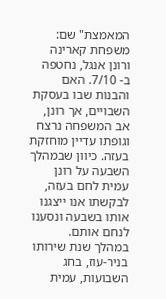המאמצת" שם: משפחת קארינה ורונן אנגל, נחטפה ב- 7/10. האם והבנות שבו בעסקת השבויים, אך רונן, אב המשפחה נרצח וגופתו עדיין מוחזקת בעזה. כיוון שבמהלך השבעה על רונן עמית לחם בעזה, לבקשתו אנו ייצגנו אותו בשבעה ונסענו לנחם אותם.
במהלך שנת שירותו בניר-עוז, בחג השבועות, עמית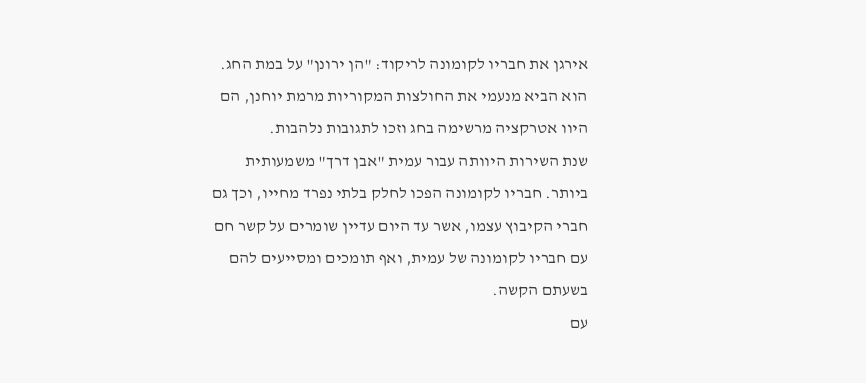אירגן את חבריו לקומונה לריקוד: "הן ירונן" על במת החג. הוא הביא מנעמי את החולצות המקוריות מרמת יוחנן, הם היוו אטרקציה מרשימה בחג וזכו לתגובות נלהבות.
שנת השירות היוותה עבור עמית "אבן דרך" משמעותית ביותר. חבריו לקומונה הפכו לחלק בלתי נפרד מחייו, וכך גם חברי הקיבוץ עצמו, אשר עד היום עדיין שומרים על קשר חם עם חבריו לקומונה של עמית, ואף תומכים ומסייעים להם בשעתם הקשה.
עם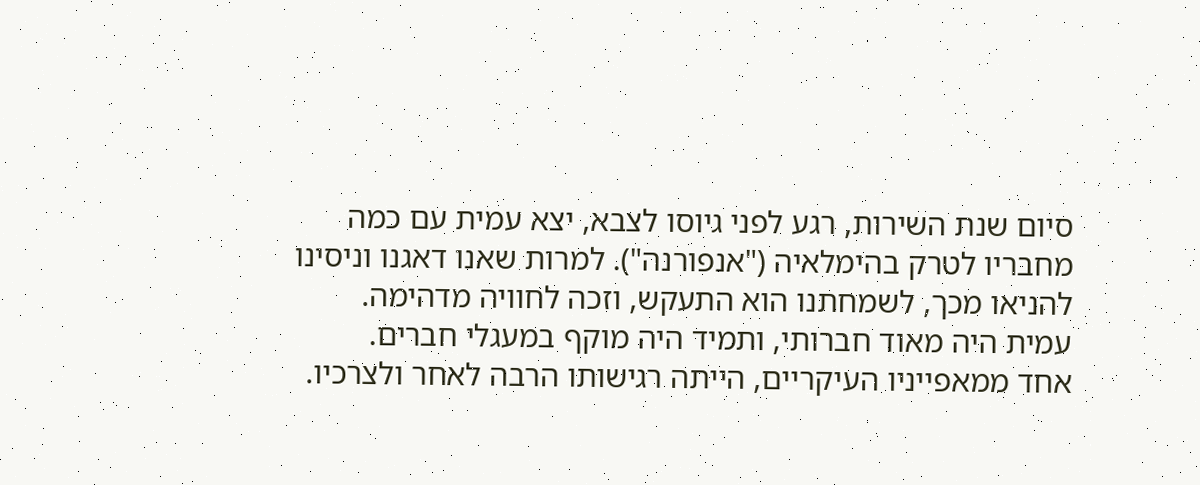סיום שנת השירות, רגע לפני גיוסו לצבא, יצא עמית עם כמה מחבריו לטרק בהימלאיה ("אנפורנה"). למרות שאנו דאגנו וניסינו להניאו מכך, לשמחתנו הוא התעקש, וזכה לחוויה מדהימה.
עמית היה מאוד חברותי, ותמיד היה מוקף במעגלי חברים.
אחד ממאפייניו העיקריים, הייתה רגישותו הרבה לאחר ולצרכיו.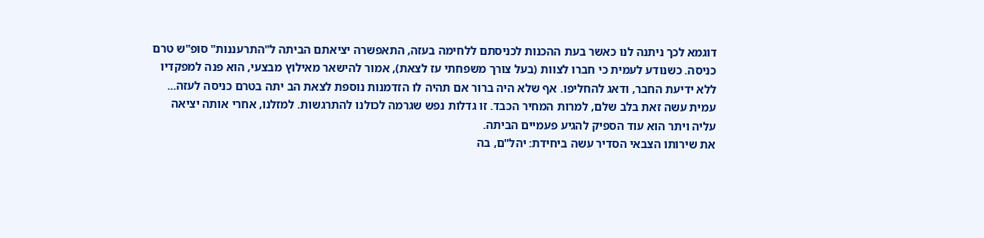דוגמא לכך ניתנה לנו כאשר בעת ההכנות לכניסתם ללחימה בעזה, התאפשרה יציאתם הביתה ל"התרעננות" סופ"ש טרם כניסה. כשנודע לעמית כי חברו לצוות (בעל צורך משפחתי עז לצאת), אמור להישאר מאילוץ מבצעי, הוא פנה למפקדיו ללא ידיעת החבר, ודאג להחליפו. אף שלא היה ברור אם תהיה לו הזדמנות נוספת לצאת הב יתה בטרם כניסה לעזה... עמית עשה זאת בלב שלם, למרות המחיר הכבד. זו גדלות נפש שגרמה לכולנו להתרגשות. למזלנו, אחרי אותה יציאה עליה ויתר הוא עוד הספיק להגיע פעמיים הביתה.
את שירותו הצבאי הסדיר עשה ביחידת: יהל"ם, בה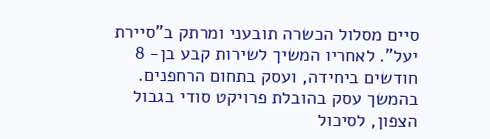סיים מסלול הכשרה תובעני ומרתק ב"סיירת יעל". לאחריו המשיך לשירות קבע בן- 8 חודשים ביחידה, ועסק בתחום הרחפנים. בהמשך עסק בהובלת פרויקט סודי בגבול הצפון, לסיכול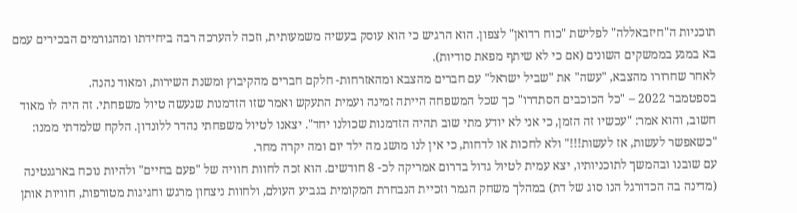תוכניות ה"חיזבאללה" לפלישת "כוח רדואן" לצפון. הוא הרגיש כי הוא עוסק בעשיה משמעותית, וזכה להערכה רבה ביחידתו ומהגורמים הבכירים עמם בא במגע בממשקים השונים (אם כי לא שיתף מפאת סודיות).
לאחר שחרורו מהצבא, "עשה" את "שביל ישראל" עם חברים מהצבא ומהאזרחות- חלקם חברים מהקיבוץ ומשנת השירות, ומאוד נהנה.
בספטמבר 2022 – "כל הכוכבים הסתדרו" כך שכל המשפחה הייתה זמינה ועמית התעקש ואמר שזו הזדמנות שנעשה טיול משפחתי. זה היה לו מאוד חשוב, והוא אמר: "עכשיו זה הזמן, כי אני לא יודע מתי שוב תהיה הזדמנות שכולנו יחד". יצאנו לטיול משפחתי נהדר ללונדון. הלקח שלמדתי ממנו: "כשאפשר לעשות, אז לעשות!!!" ולא לחכות או לדחות, כי אין לנו מושג מה ילד יום ומה יקרה מחר.
עם שובנו ובהמשך לתוכניותיו, יצא עמית לטיול גדול בדרום אמריקה לכ- 8 חודשים. הוא זכה לחוות חוויה של "פעם בחיים" ולהיות נוכח בארגנטינה (מדינה בה הכדורגל הנו סוג של דת) במהלך משחק הגמר וזכיית הנבחרת המקומית בגביע העולם, ולחוות ניצחון מרגש וחגיגות מטורפות, חוויות אותן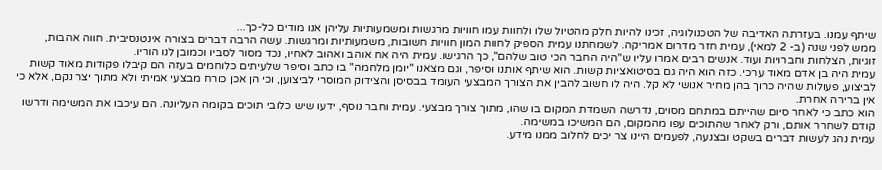שיתף עמנו. בעזרתה האדיבה של הטכנולוגיה, זכינו להיות חלק מהטיול שלו ולחוות עמו חוויות מרגשות ומשמעותיות עליהן אנו מודים כל-כך...
ממש לפני שנה (ב- 2 למאי), עמית חזר מדרום אמריקה. לשמחתנו עמית הספיק לחוות המון חוויות חשובות, משמעותיות ומרגשות. עשה הרבה דברים בצורה אינטנסיבית. חווה אהבות, זוגיות, הצלחות וחברויות ועוד. אנשים רבים אמרו עליו ש"היה החבר הכי טוב שלהם", כך הרגישו. עמית היה אח אוהב ואהוב לאחיו, נכד מסור לסביו וכמובן לנו הוריו.
עמית היה בן אדם מאוד ערכי. כזה הוא היה גם בסיטואציות קשות. הוא שיתף אותנו וסיפר, וגם מצאנו "יומן מלחמה" בו כתב וסיפר שלעיתים כלוחמים בעזה הם קיבלו פקודות מאוד קשות לביצוע, פעולות שהיה כרוך בהן מחיר אנושי לא קל. היה לו חשוב להבין את הצורך המבצעי העומד בבסיסן והצידוק המוסרי לביצוען, וכי הן אכן כורח מבצעי אמיתי ולא מתוך יצר נקם, אלא כי אין ברירה אחרת.
הוא כתב כי לאחר סיום שהייתם במתחם מסוים, נדרשה השמדת המקום בו שהו, מתוך צורך מבצעי. עמית וחבר נוסף, ידעו שיש כלובי תוכים בקומה העליונה. הם עיכבו את המשימה ודרשו קודם לשחרר אותם, ורק לאחר שהתוכים עפו מהמקום, הם המשיכו במשימה.
עמית נהג לעשות דברים בשקט ובצנעה, לפעמים היינו צר יכים לחלוב ממנו מידע.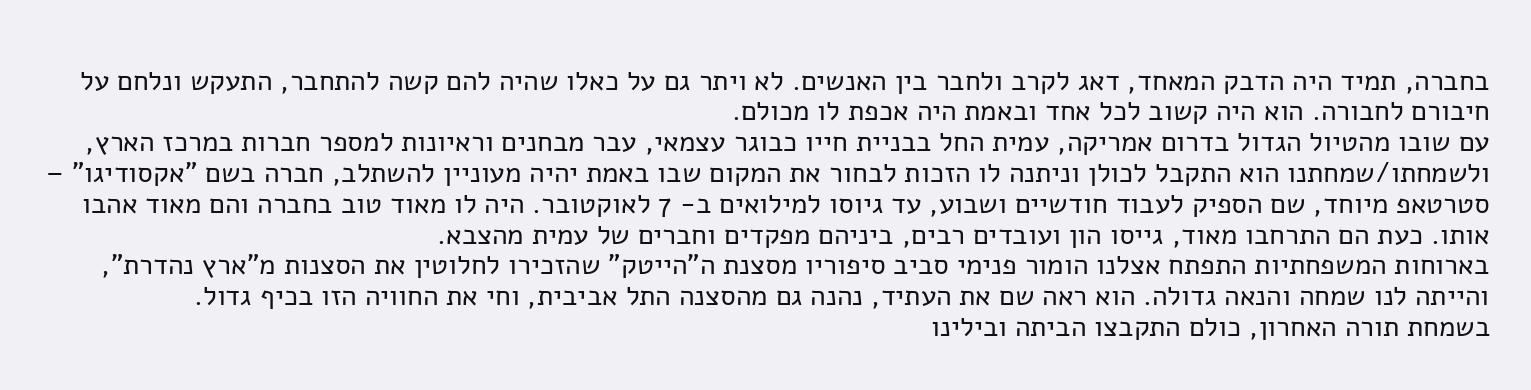בחברה, תמיד היה הדבק המאחד, דאג לקרב ולחבר בין האנשים. לא ויתר גם על כאלו שהיה להם קשה להתחבר, התעקש ונלחם על חיבורם לחבורה. הוא היה קשוב לכל אחד ובאמת היה אכפת לו מכולם.
עם שובו מהטיול הגדול בדרום אמריקה, עמית החל בבניית חייו כבוגר עצמאי, עבר מבחנים וראיונות למספר חברות במרכז הארץ, ולשמחתו/שמחתנו הוא התקבל לכולן וניתנה לו הזכות לבחור את המקום שבו באמת יהיה מעוניין להשתלב, חברה בשם "אקסודיגו" – סטרטאפ מיוחד, שם הספיק לעבוד חודשיים ושבוע, עד גיוסו למילואים ב- 7 לאוקטובר. היה לו מאוד טוב בחברה והם מאוד אהבו אותו. כעת הם התרחבו מאוד, גייסו הון ועובדים רבים, ביניהם מפקדים וחברים של עמית מהצבא.
בארוחות המשפחתיות התפתח אצלנו הומור פנימי סביב סיפוריו מסצנת ה"הייטק" שהזכירו לחלוטין את הסצנות מ"ארץ נהדרת", והייתה לנו שמחה והנאה גדולה. הוא ראה שם את העתיד, נהנה גם מהסצנה התל אביבית, וחי את החוויה הזו בכיף גדול.
בשמחת תורה האחרון, כולם התקבצו הביתה ובילינו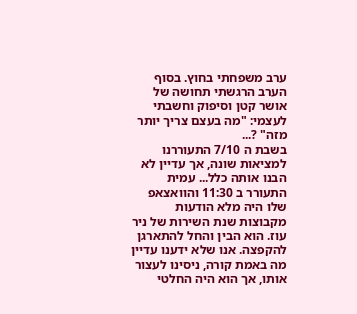ערב משפחתי בחוץ. בסוף הערב הרגשתי תחושה של אושר קטן וסיפוק וחשבתי לעצמי: "מה בעצם צריך יותר מזה" ?...
בשבת ה 7/10 התעוררנו למציאות שונה, אך עדיין לא הבנו אותה כלל... עמית התעורר ב 11:30 והוואצאפ שלו היה מלא הודעות מקבוצות שנת השירות של ניר עוז. הוא הבין והחל להתארגן להקפצה. אנו שלא ידענו עדיין מה באמת קורה, ניסינו לעצור אותו, אך הוא היה החלטי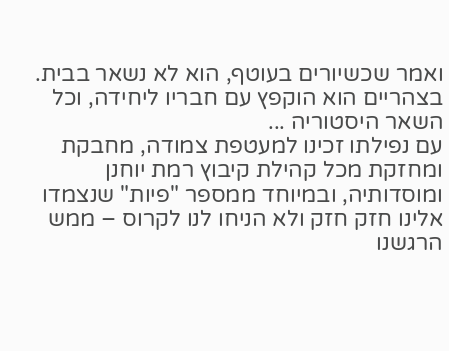ואמר שכשיורים בעוטף, הוא לא נשאר בבית. בצהריים הוא הוקפץ עם חבריו ליחידה, וכל השאר היסטוריה ...
עם נפילתו זכינו למעטפת צמודה, מחבקת ומחזקת מכל קהילת קיבוץ רמת יוחנן ומוסדותיה, ובמיוחד ממספר "פיות" שנצמדו אלינו חזק חזק ולא הניחו לנו לקרוס – ממש הרגשנו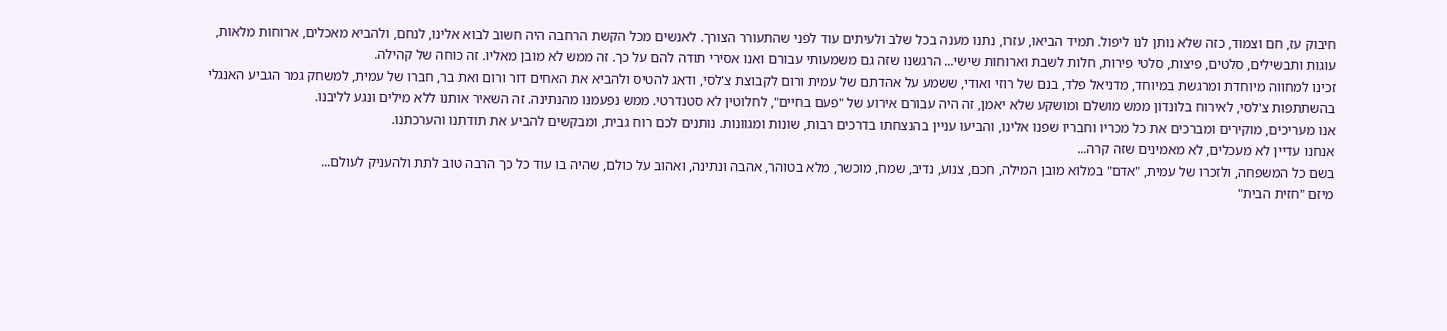חיבוק עז, חם וצמוד, כזה שלא נותן לנו ליפול. תמיד הביאו, עזרו, נתנו מענה בכל שלב ולעיתים עוד לפני שהתעורר הצורך. לאנשים מכל הקשת הרחבה היה חשוב לבוא אלינו, לנחם, ולהביא מאכלים, ארוחות מלאות, עוגות ותבשילים, סלטים, פיצות, סלטי פירות, חלות לשבת וארוחות שישי... הרגשנו שזה גם משמעותי עבורם ואנו אסירי תודה להם על כך. זה ממש לא מובן מאליו. זה כוחה של קהילה.
זכינו למחווה מיוחדת ומרגשת במיוחד, מדניאל פלד, בנם של רוזי ואודי, ששמע על אהדתם של עמית ורום לקבוצת צ'לסי, ודאג להטיס ולהביא את האחים דור ורום ואת בר, חברו של עמית, למשחק גמר הגביע האנגלי בהשתתפות צ'לסי, לאירוח בלונדון ממש מושלם ומושקע שלא יאמן, זה היה עבורם אירוע של "פעם בחיים", לחלוטין לא סטנדרטי. ממש נפעמנו מהנתינה. זה השאיר אותנו ללא מילים ונגע לליבנו.
אנו מעריכים, מוקירים ומברכים את כל מכריו וחבריו שפנו אלינו, והביעו עניין בהנצחתו בדרכים רבות, שונות ומגוונות. נותנים לכם רוח גבית, ומבקשים להביע את תודתנו והערכתנו.
אנחנו עדיין לא מעכלים, לא מאמינים שזה קרה...
בשם כל המשפחה, ולזכרו של עמית, "אדם" במלוא מובן המילה, חכם, צנוע, נדיב, שמח, מוכשר, מלא בטוהר, אהבה ונתינה, ואהוב על כולם, שהיה בו עוד כל כך הרבה טוב לתת ולהעניק לעולם...
מיזם "חזית הבית"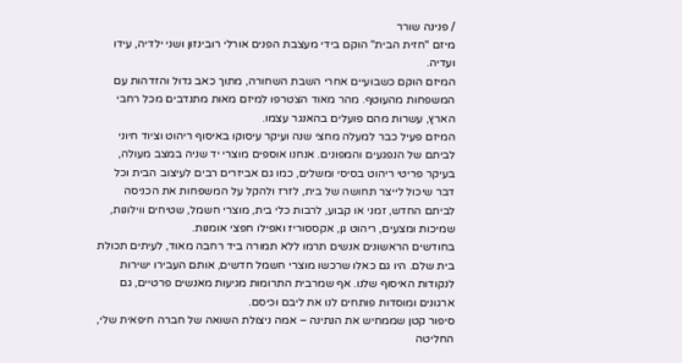/ פנינה שורר
מיזם "חזית הבית" הוקם בידי מעצבת הפנים אורלי רובינזון ושני ילדיה, עידו ועדיה.
המיזם הוקם כשבועיים אחרי השבת השחורה, מתוך כאב גדול והזדהות עם המשפחות מהעוטף. מהר מאוד הצטרפו למיזם מאות מתנדבים מכל רחבי הארץ, עשרות מהם פועלים בהאנגר עצמו.
המיזם פעיל כבר למעלה מחצי שנה ועיקר עיסוקו באיסוף ריהוט וציוד חיוני לביתם של הנפגעים והמפונים. אנחנו אוספים מוצרי יד שניה במצב מעולה, בעיקר פריטי ריהוט בסיסי ומשלים, כמו גם אביזרים רבים לעיצוב הבית וכל דבר שיכול לייצר תחושה של בית, לזרז ולהקל על המשפחות את הכניסה לביתם החדש, זמני או קבוע, לרבות כלי בית, מוצרי חשמל, שטיחים ווילונות, שמיכות ומצעים, ריהוט גן, אקססוריז ואפילו חפצי אומנות.
בחודשים הראשונים אנשים תרמו ללא תמורה ביד רחבה מאוד, לעיתים תכולת בית שלם. היו גם כאלו שרכשו מוצרי חשמל חדשים, אותם העבירו ישירות לנקודות האיסוף שלנו. אף שמרבית התרומות מגיעות מאנשים פרטיים, גם ארגונים ומוסדות פותחים לנו את ליבם וכיסם.
סיפור קטן שממחיש את הנתינה – אמה ניצולת השואה של חברה חיפאית שלי, החליטה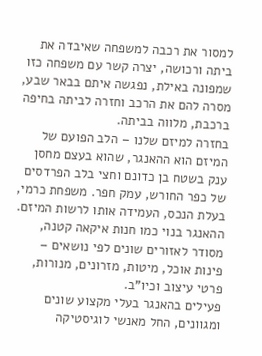למסור את רכבה למשפחה שאיבדה את ביתה ורכושה, יצרה קשר עם משפחה כזו שמפונה באילת, נפגשה איתם בבאר שבע, מסרה להם את הרכב וחזרה לביתה בחיפה ברכבת, מלווה בביתה.
בחזרה למיזם שלנו – הלב הפועם של המיזם הוא ההאנגר, שהוא בעצם מחסן ענק בשטח בן כדונם וחצי בלב הפרדסים של כפר החורש, עמק חפר. משפחת כרמי, בעלת הנכס, העמידה אותו לרשות המיזם. ההאנגר בנוי כמו חנות איקאה קטנה, מסודר לאזורים שונים לפי נושאים – פינות אוכל, מיטות, מזרונים, מנורות, פרטי עיצוב וכיו"ב.
פעילים בהאנגר בעלי מקצוע שונים ומגוונים, החל מאנשי לוגיסטיקה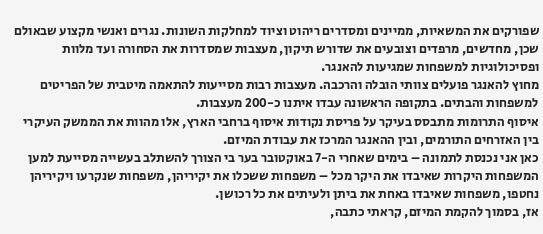שפורקים את המשאיות, ממיינים ומסדרים ריהוט וציוד למחלקות השונות. נגרים ואנשי מקצוע שבאולם שכן, מחדשים, מרפדים וצובעים את שדורש תיקון, מעצבות שמסדרות את הסחורה ועד מלוות ופסיכולוגיות למשפחות שמגיעות להאנגר.
מחוץ להאנגר פועלים צוותי הובלה והרכבה. מעצבות רבות מסייעות להתאמה מיטבית של הפריטים למשפחות והבתים. בתקופה הראשונה עבדו איתנו כ-200 מעצבות.
איסוף התרומות מתבסס בעיקר על פריסת נקודות איסוף ברחבי הארץ, אלו מהוות את הממשק העיקרי בין האזרחים התורמים, ובין ההאנגר המרכז את עבודת המיזם.
כאן אני נכנסת לתמונה – בימים שאחרי ה-7 באוקטובר בער בי הצורך להשתלב בעשייה מסייעת למען המשפחות היקרות שאיבדו את היקר מכל – משפחות ששכלו את יקיריהן, משפחות שנקרעו ויקיריהן נחטפו, משפחות שאיבדו באחת את ביתן ולעיתים את כל רכושן.
אז, בסמוך להקמת המיזם, קראתי כתבה,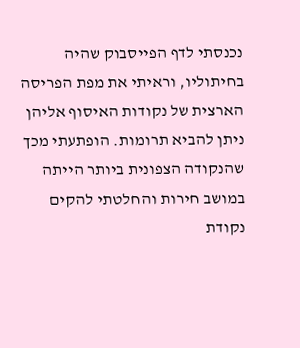נכנסתי לדף הפייסבוק שהיה בחיתוליו, וראיתי את מפת הפריסה הארצית של נקודות האיסוף אליהן ניתן להביא תרומות. הופתעתי מכך שהנקודה הצפונית ביותר הייתה במושב חירות והחלטתי להקים נקודת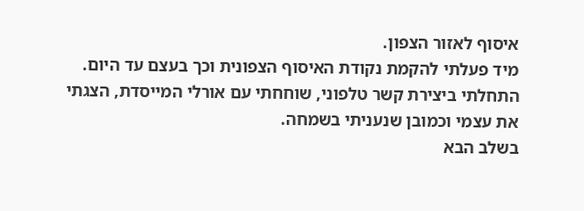איסוף לאזור הצפון.
מיד פעלתי להקמת נקודת האיסוף הצפונית וכך בעצם עד היום. התחלתי ביצירת קשר טלפוני, שוחחתי עם אורלי המייסדת, הצגתי את עצמי וכמובן שנעניתי בשמחה.
בשלב הבא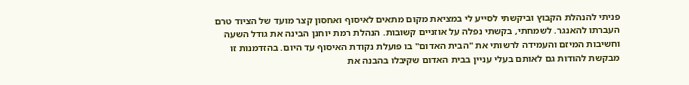פניתי להנהלת הקבוץ וביקשתי לסייע לי במציאת מקום מתאים לאיסוף ואחסון קצר מועד של הציוד טרם העברתו להאנגר. לשמחתי, בקשתי נפלה על אוזניים קשובות. הנהלת רמת יוחנן הבינה את גודל השעה וחשיבות המיזם והעמידה לרשותי את "הבית האדום" בו פועלת נקודת האיסוף עד היום. בהזדמנות זו מבקשת להודות גם לאותם בעלי עניין בבית האדום שקיבלו בהבנה את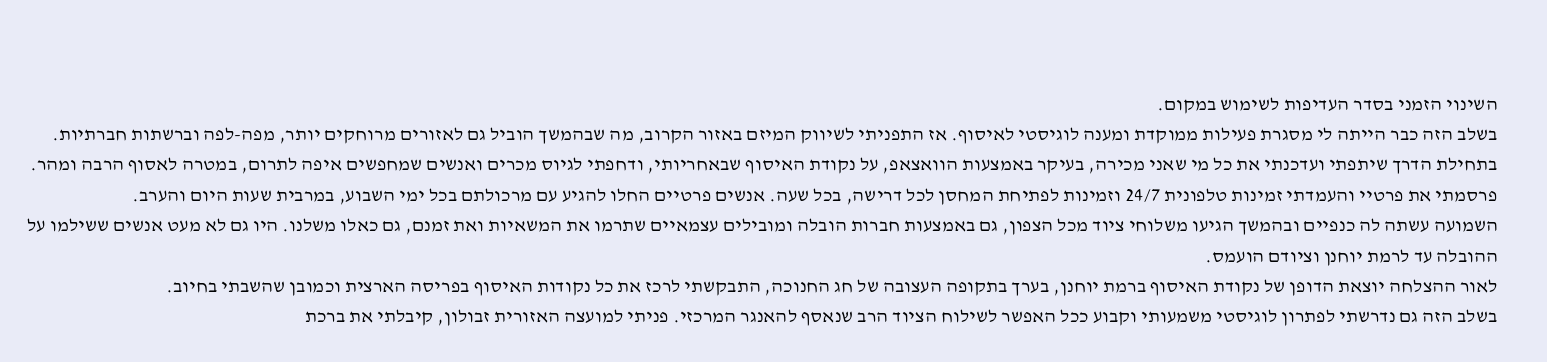השינוי הזמני בסדר העדיפות לשימוש במקום.
בשלב הזה כבר הייתה לי מסגרת פעילות ממוקדת ומענה לוגיסטי לאיסוף. אז התפניתי לשיווק המיזם באזור הקרוב, מה שבהמשך הוביל גם לאזורים מרוחקים יותר, מפה-לפה וברשתות חברתיות.
בתחילת הדרך שיתפתי ועדכנתי את כל מי שאני מכירה, בעיקר באמצעות הוואצאפ, על נקודת האיסוף שבאחריותי, ודחפתי לגיוס מכרים ואנשים שמחפשים איפה לתרום, במטרה לאסוף הרבה ומהר. פרסמתי את פרטיי והעמדתי זמינות טלפונית 24/7 וזמינות לפתיחת המחסן לכל דרישה, בכל שעה. אנשים פרטיים החלו להגיע עם מרכולתם בכל ימי השבוע, במרבית שעות היום והערב.
השמועה עשתה לה כנפיים ובהמשך הגיעו משלוחי ציוד מכל הצפון, גם באמצעות חברות הובלה ומובילים עצמאיים שתרמו את המשאיות ואת זמנם, גם כאלו משלנו. היו גם לא מעט אנשים ששילמו על ההובלה עד לרמת יוחנן וציודם הועמס.
לאור ההצלחה יוצאת הדופן של נקודת האיסוף ברמת יוחנן, בערך בתקופה העצובה של חג החנוכה, התבקשתי לרכז את כל נקודות האיסוף בפריסה הארצית וכמובן שהשבתי בחיוב.
בשלב הזה גם נדרשתי לפתרון לוגיסטי משמעותי וקבוע ככל האפשר לשילוח הציוד הרב שנאסף להאנגר המרכזי. פניתי למועצה האזורית זבולון, קיבלתי את ברכת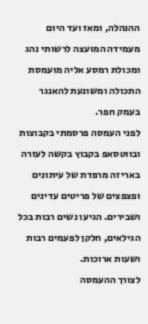ההנהלה, ומאז ועד היום מעמידה המועצה לרשותי נהג ומכולת רמסע אליה מועמסת התכולה ומשונעת להאנגר בעמק חפר.
לפני העמסה פרסמתי בקבוצות ובווטסאפ בקבוץ בקשה לעזרה באריזה מרפדת של עיתונים ופצפצים של פריטים עדינים ושבירים. הגיעו נשים רבות בכל הגילאים, חלקן לפעמים רבות ושעות ארוכות.
לצורך ההעמסה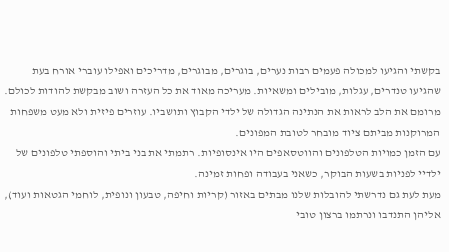בקשתי והגיעו למכולה פעמים רבות נערים, בוגרים, מבוגרים, מדריכים ואפילו עוברי אורח בעת שהגיעו טנדרים, עגלות, מובילים ומשאיות. מעריכה מאוד את כל העזרה ושוב מבקשת להודות לכולם. מרומם את הלב לראות את הנתינה הגדולה של ילדי הקבוץ ותושביו. עוזרים פיזית ולא מעט משפחות המרוקנות מביתם ציוד מובחר לטובת המפונים.
עם הזמן כמויות הטלפונים והווטסאפים היו אינסופיות. רתמתי את בני ביתי והוספתי טלפונים של ילדיי לפניות בשעות הבוקר, כשאני בעבודה ופחות זמינה.
מעת לעת גם נדרשתי להובלות שלנו מבתים באזור (קריות וחיפה, טבעון ונופית, לוחמי הגטאות ועוד), אליהן התנדבו ונרתמו ברצון טובי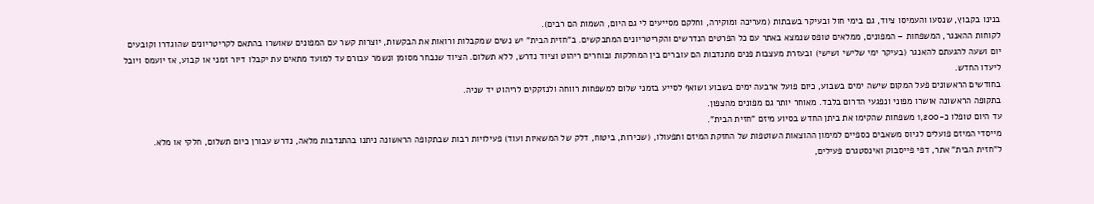בנינו בקבוץ, שנסעו והעמיסו ציוד, גם בימי חול ובעיקר בשבתות (מעריכה ומוקירה, וחלקם מסייעים לי גם היום, השמות הם רבים).
לקוחות ההאנגר, המשפחות – המפונים, ממלאים טופס שנמצא באתר עם כל הפרטים הנדרשים והקריטריונים המתבקשים. ב"חזית הבית" יש נשים שמקבלות ורואות את הבקשות, יוצרות קשר עם המפונים שאושרו בהתאם לקריטריונים שהוגדרו וקובעים יום ושעה להגעתם להאנגר (בעיקר ימי שלישי ושישי) ובעזרת מעצבות פנים מתנדבות הם עוברים בין המחלקות ובוחרים ריהוט וציוד נדרש, ללא תשלום. הציוד שנבחר מסומן ונשמר עבורם עד למועד מתאים עת יקבלו דיור זמני או קבוע, אז יועמס ויובל ליעדו החדש.
בחודשים הראשונים פעל המקום שישה ימים בשבוע, כיום פועל ארבעה ימים בשבוע ושואף לסייע בזמני שלום למשפחות רווחה ולנזקקים לריהוט יד שניה.
בתקופה הראשונה אושרו מפוני ונפגעי הדרום בלבד. מאוחר יותר גם מפונים מהצפון.
עד היום טופלו כ-1,200 משפחות שהקימו את ביתן החדש בסיוע מיזם "חזית הבית".
מייסדי המיזם פועלים לגיוס משאבים כספיים למימון ההוצאות השוטפות של החזקת המיזם ותפעולו, (שכירות, ביטוח, דלק של המשאיות ועוד) פעילויות רבות שבתקופה הראשונה ניתנו בהתנדבות מלאה, נדרש עבורן כיום תשלום, חלקי או מלא.
ל"חזית הבית" אתר, דפי פייסבוק ואינסטגרם פעילים,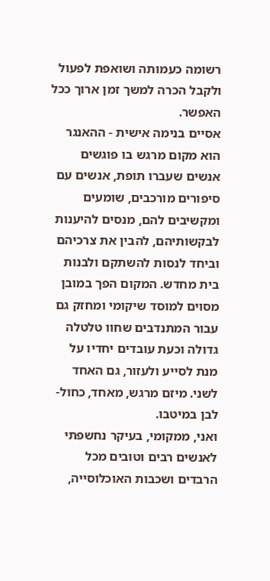רשומה כעמותה ושואפת לפעול ולקבל הכרה למשך זמן ארוך ככל האפשר.
אסיים בנימה אישית - ההאנגר הוא מקום מרגש בו פוגשים אנשים שעברו תופת, אנשים עם סיפורים מורכבים, שומעים ומקשיבים להם, מנסים להיענות לבקשותיהם, להבין את צרכיהם וביחד לנסות להשתקם ולבנות בית מחדש. המקום הפך במובן מסוים למוסד שיקומי ומחזק גם עבור המתנדבים שחוו טלטלה גדולה וכעת עובדים יחדיו על מנת לסייע ולעזור, גם האחד לשני. מיזם מרגש, מאחד, כחול-לבן במיטבו.
ואני, ממקומי, בעיקר נחשפתי לאנשים רבים וטובים מכל הרבדים ושכבות האוכלוסייה,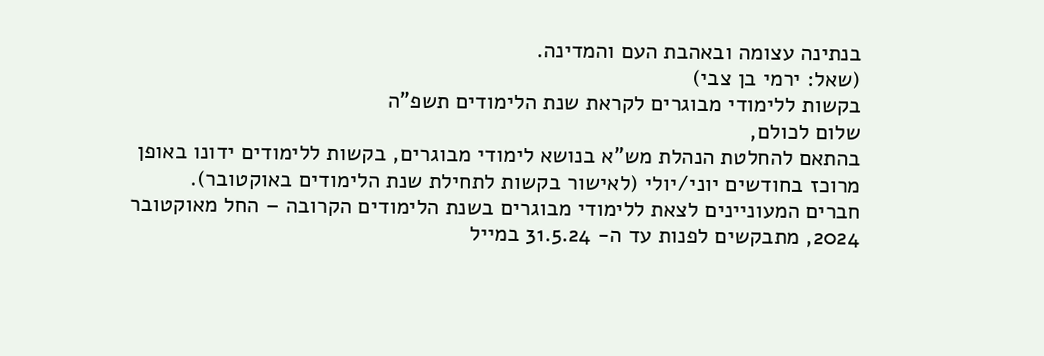בנתינה עצומה ובאהבת העם והמדינה.
(שאל: ירמי בן צבי)
בקשות ללימודי מבוגרים לקראת שנת הלימודים תשפ"ה
שלום לכולם,
בהתאם להחלטת הנהלת מש"א בנושא לימודי מבוגרים, בקשות ללימודים ידונו באופן מרוכז בחודשים יוני/יולי (לאישור בקשות לתחילת שנת הלימודים באוקטובר).
חברים המעוניינים לצאת ללימודי מבוגרים בשנת הלימודים הקרובה – החל מאוקטובר 2024, מתבקשים לפנות עד ה- 31.5.24 במייל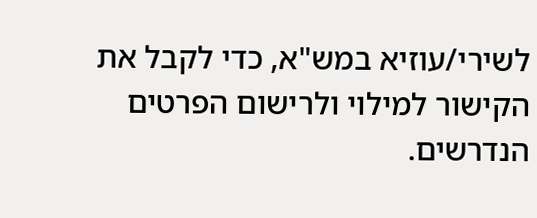לשירי/עוזיא במש"א, כדי לקבל את הקישור למילוי ולרישום הפרטים הנדרשים.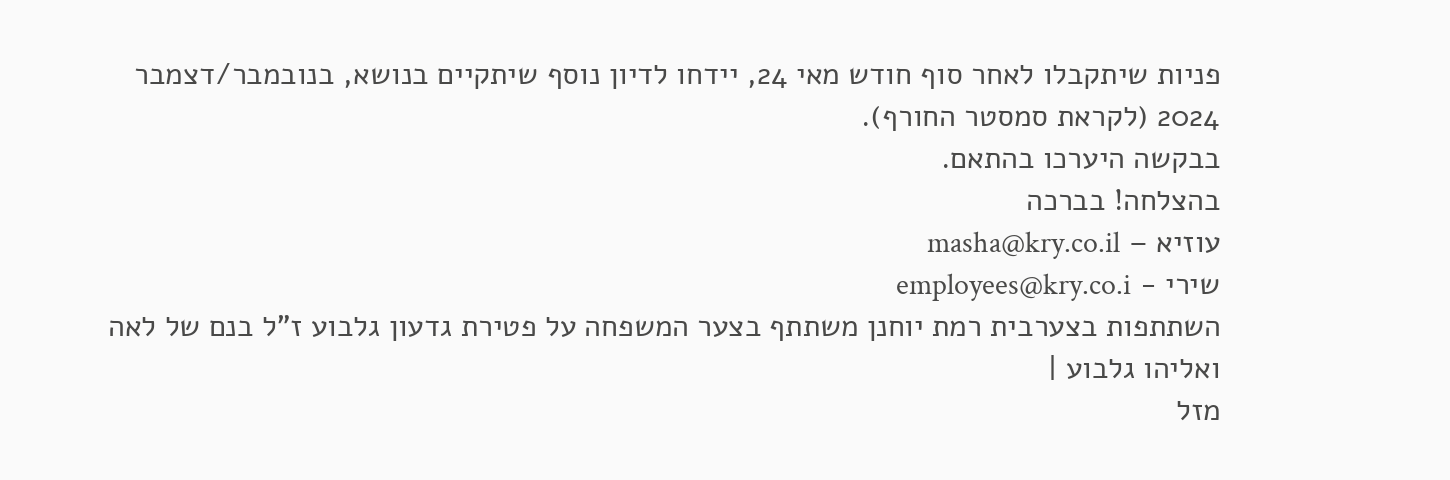פניות שיתקבלו לאחר סוף חודש מאי 24, יידחו לדיון נוסף שיתקיים בנושא, בנובמבר/דצמבר 2024 (לקראת סמסטר החורף).
בבקשה היערכו בהתאם.
בהצלחה! בברכה
עוזיא – masha@kry.co.il
שירי - employees@kry.co.i
השתתפות בצערבית רמת יוחנן משתתף בצער המשפחה על פטירת גדעון גלבוע ז"ל בנם של לאה ואליהו גלבוע |
מזל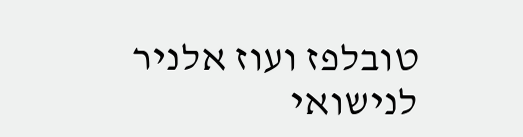טובלפז ועוז אלניר לנישואי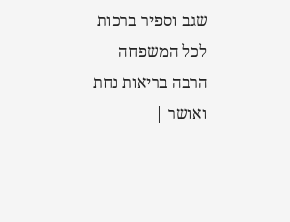שגב וספיר ברכות לכל המשפחה הרבה בריאות נחת ואושר |